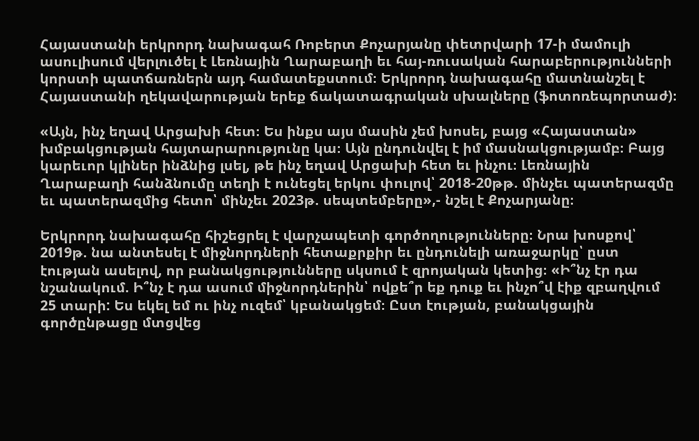Հայաստանի երկրորդ նախագահ Ռոբերտ Քոչարյանը փետրվարի 17-ի մամուլի ասուլիսում վերլուծել է Լեռնային Ղարաբաղի եւ հայ-ռուսական հարաբերությունների կորստի պատճառներն այդ համատեքստում։ Երկրորդ նախագահը մատնանշել է Հայաստանի ղեկավարության երեք ճակատագրական սխալները (ֆոտոռեպորտաժ)։

«Այն, ինչ եղավ Արցախի հետ։ Ես ինքս այս մասին չեմ խոսել, բայց «Հայաստան» խմբակցության հայտարարությունը կա։ Այն ընդունվել է իմ մասնակցությամբ։ Բայց կարեւոր կլիներ ինձնից լսել, թե ինչ եղավ Արցախի հետ եւ ինչու։ Լեռնային Ղարաբաղի հանձնումը տեղի է ունեցել երկու փուլով՝ 2018-20թթ. մինչեւ պատերազմը եւ պատերազմից հետո՝ մինչեւ 2023թ. սեպտեմբերը»,- նշել է Քոչարյանը։

Երկրորդ նախագահը հիշեցրել է վարչապետի գործողությունները։ Նրա խոսքով՝ 2019թ. նա անտեսել է միջնորդների հետաքրքիր եւ ընդունելի առաջարկը՝ ըստ էության ասելով, որ բանակցությունները սկսում է զրոյական կետից։ «Ի՞նչ էր դա նշանակում. Ի՞նչ է դա ասում միջնորդներին՝ ովքե՞ր եք դուք եւ ինչո՞վ էիք զբաղվում 25 տարի: Ես եկել եմ ու ինչ ուզեմ՝ կբանակցեմ։ Ըստ էության, բանակցային գործընթացը մտցվեց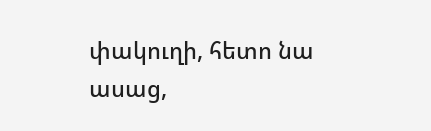փակուղի, հետո նա ասաց,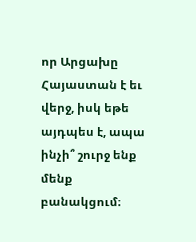որ Արցախը Հայաստան է եւ վերջ, իսկ եթե այդպես է, ապա ինչի՞ շուրջ ենք մենք բանակցում։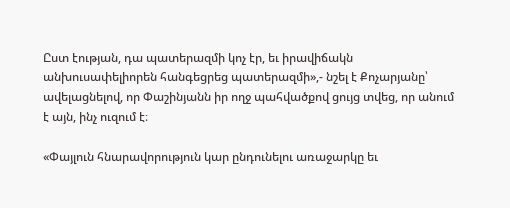Ըստ էության, դա պատերազմի կոչ էր, եւ իրավիճակն անխուսափելիորեն հանգեցրեց պատերազմի»,- նշել է Քոչարյանը՝ ավելացնելով, որ Փաշինյանն իր ողջ պահվածքով ցույց տվեց, որ անում է այն, ինչ ուզում է։

«Փայլուն հնարավորություն կար ընդունելու առաջարկը եւ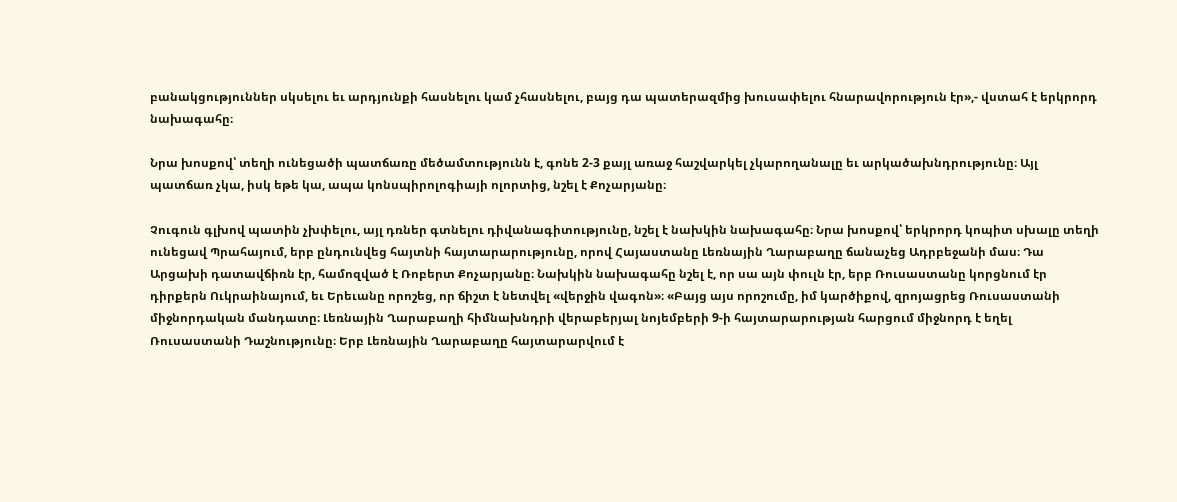բանակցություններ սկսելու եւ արդյունքի հասնելու կամ չհասնելու, բայց դա պատերազմից խուսափելու հնարավորություն էր»,- վստահ է երկրորդ նախագահը։

Նրա խոսքով՝ տեղի ունեցածի պատճառը մեծամտությունն է, գոնե 2-3 քայլ առաջ հաշվարկել չկարողանալը եւ արկածախնդրությունը։ Այլ պատճառ չկա, իսկ եթե կա, ապա կոնսպիրոլոգիայի ոլորտից, նշել է Քոչարյանը։

Չուգուն գլխով պատին չխփելու, այլ դռներ գտնելու դիվանագիտությունը, նշել է նախկին նախագահը։ Նրա խոսքով՝ երկրորդ կոպիտ սխալը տեղի ունեցավ Պրահայում, երբ ընդունվեց հայտնի հայտարարությունը, որով Հայաստանը Լեռնային Ղարաբաղը ճանաչեց Ադրբեջանի մաս։ Դա Արցախի դատավճիռն էր, համոզված է Ռոբերտ Քոչարյանը։ Նախկին նախագահը նշել է, որ սա այն փուլն էր, երբ Ռուսաստանը կորցնում էր դիրքերն Ուկրաինայում, եւ Երեւանը որոշեց, որ ճիշտ է նետվել «վերջին վագոն»։ «Բայց այս որոշումը, իմ կարծիքով, զրոյացրեց Ռուսաստանի միջնորդական մանդատը։ Լեռնային Ղարաբաղի հիմնախնդրի վերաբերյալ նոյեմբերի 9-ի հայտարարության հարցում միջնորդ է եղել Ռուսաստանի Դաշնությունը։ Երբ Լեռնային Ղարաբաղը հայտարարվում է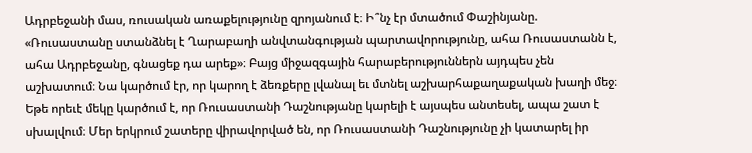Ադրբեջանի մաս, ռուսական առաքելությունը զրոյանում է։ Ի՞նչ էր մտածում Փաշինյանը. «Ռուսաստանը ստանձնել է Ղարաբաղի անվտանգության պարտավորությունը, ահա Ռուսաստանն է, ահա Ադրբեջանը, գնացեք դա արեք»։ Բայց միջազգային հարաբերություններն այդպես չեն աշխատում։ Նա կարծում էր, որ կարող է ձեռքերը լվանալ եւ մտնել աշխարհաքաղաքական խաղի մեջ։ Եթե որեւէ մեկը կարծում է, որ Ռուսաստանի Դաշնությանը կարելի է այսպես անտեսել, ապա շատ է սխալվում։ Մեր երկրում շատերը վիրավորված են, որ Ռուսաստանի Դաշնությունը չի կատարել իր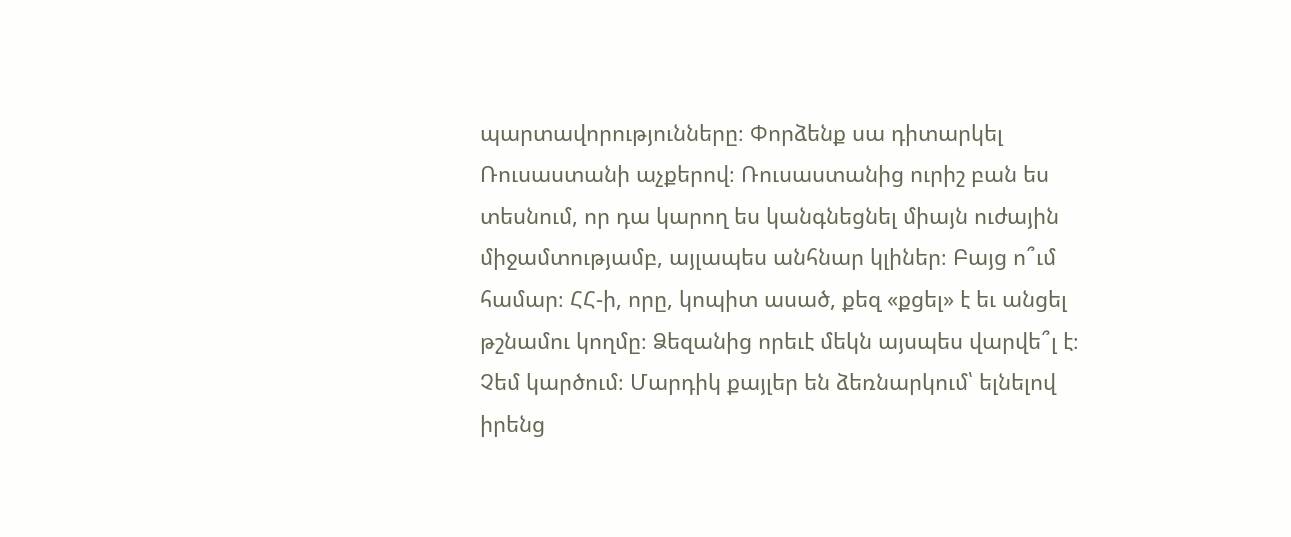պարտավորությունները։ Փորձենք սա դիտարկել Ռուսաստանի աչքերով։ Ռուսաստանից ուրիշ բան ես տեսնում, որ դա կարող ես կանգնեցնել միայն ուժային միջամտությամբ, այլապես անհնար կլիներ։ Բայց ո՞ւմ համար։ ՀՀ-ի, որը, կոպիտ ասած, քեզ «քցել» է եւ անցել թշնամու կողմը։ Ձեզանից որեւէ մեկն այսպես վարվե՞լ է։ Չեմ կարծում։ Մարդիկ քայլեր են ձեռնարկում՝ ելնելով իրենց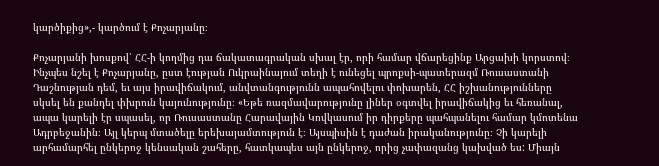կարծիքից»,- կարծում է Քոչարյանը։

Քոչարյանի խոսքով՝ ՀՀ-ի կողմից դա ճակատագրական սխալ էր, որի համար վճարեցինք Արցախի կորստով։ Ինչպես նշել է Քոչարյանը, ըստ էության Ուկրաինայում տեղի է ունեցել պրոքսի-պատերազմ Ռուսաստանի Դաշնության դեմ, եւ այս իրավիճակում, անվտանգությունն ապահովելու փոխարեն, ՀՀ իշխանությունները սկսել են քանդել փխրուն կայունությունը։ «Եթե ռազմավարությունը լիներ օգտվել իրավիճակից եւ հեռանալ, ապա կարելի էր սպասել, որ Ռուսաստանը Հարավային Կովկասում իր դիրքերը պահպանելու համար կմոտենա Ադրբեջանին։ Այլ կերպ մտածելը երեխայամտություն է։ Այսպիսին է դաժան իրականությունը։ Չի կարելի արհամարհել ընկերոջ կենսական շահերը, հատկապես այն ընկերոջ, որից չափազանց կախված ես: Միայն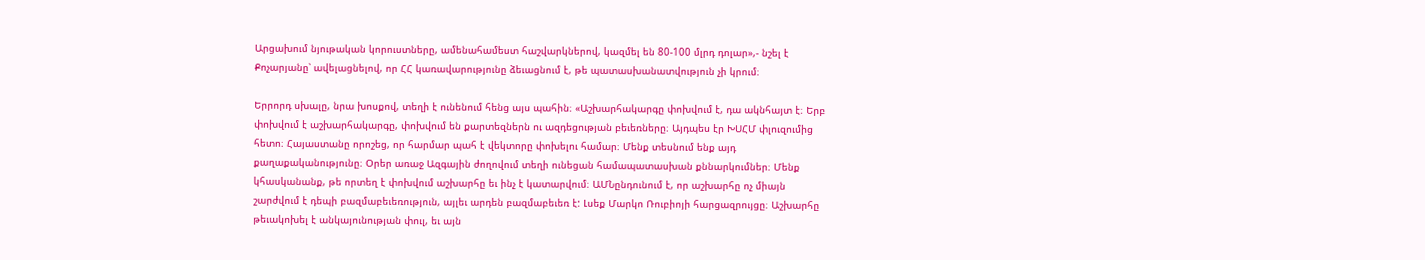Արցախում նյութական կորուստները, ամենահամեստ հաշվարկներով, կազմել են 80-100 մլրդ դոլար»,- նշել է Քոչարյանը՝ ավելացնելով, որ ՀՀ կառավարությունը ձեւացնում է, թե պատասխանատվություն չի կրում։

Երրորդ սխալը, նրա խոսքով, տեղի է ունենում հենց այս պահին։ «Աշխարհակարգը փոխվում է, դա ակնհայտ է։ Երբ փոխվում է աշխարհակարգը, փոխվում են քարտեզներն ու ազդեցության բեւեռները։ Այդպես էր ԽՍՀՄ փլուզումից հետո։ Հայաստանը որոշեց, որ հարմար պահ է վեկտորը փոխելու համար։ Մենք տեսնում ենք այդ քաղաքականությունը։ Օրեր առաջ Ազգային ժողովում տեղի ունեցան համապատասխան քննարկումներ։ Մենք կհասկանանք, թե որտեղ է փոխվում աշխարհը եւ ինչ է կատարվում։ ԱՄՆընդունում է, որ աշխարհը ոչ միայն շարժվում է դեպի բազմաբեւեռություն, այլեւ արդեն բազմաբեւեռ է: Լսեք Մարկո Ռուբիոյի հարցազրույցը։ Աշխարհը թեւակոխել է անկայունության փուլ, եւ այն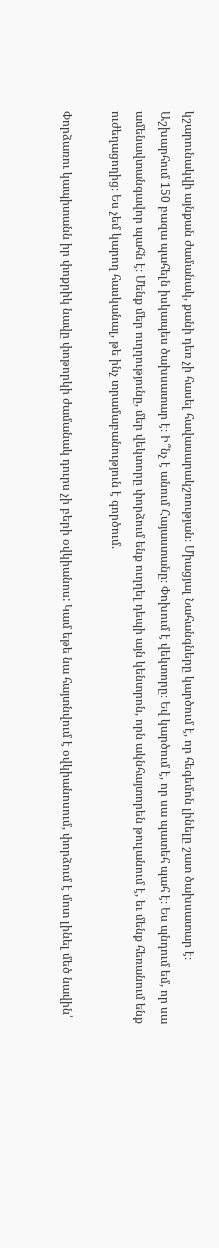կշարունակվի այնքան ժամանակ, քանի դեռ չի հասել հավասարակշռության։ Միացյալ Նահանգները կարծում է, որ հեգեմոն լինելը շատ ծախսատար է։ Աշխարհում 150 բազա պահելն իսկապես ծախսատար է։ Ի՞նչ է անում Հայաստանը։ Փոխում է վեկտորը։ Եվ կարծում է, որ սա պատեհ պահ է։ Ես պնդում եմ, որ սա ամենավտանգավոր պահն է։ Մենք մեր ուղղությունը, մեր վեկտորը փորձում ենք ուղղել դեպի այն կենտրոն, որն ակնհայտորեն թուլանում է, եւ մենք հեռանում ենք ուժեղացողից։ Ես չեմ կարող հասկանալ, թե ինչ տրամաբանություն է գործում.

Փորձառու կապիտանն իր փոքրիկ նավը փոթորկի ժամանակ դուրս չի բերի օվկիանոս: Կամ եթե նա հայտնվում է օվկիանոսում, փորձում է մոտ լինել մեծ նավին՝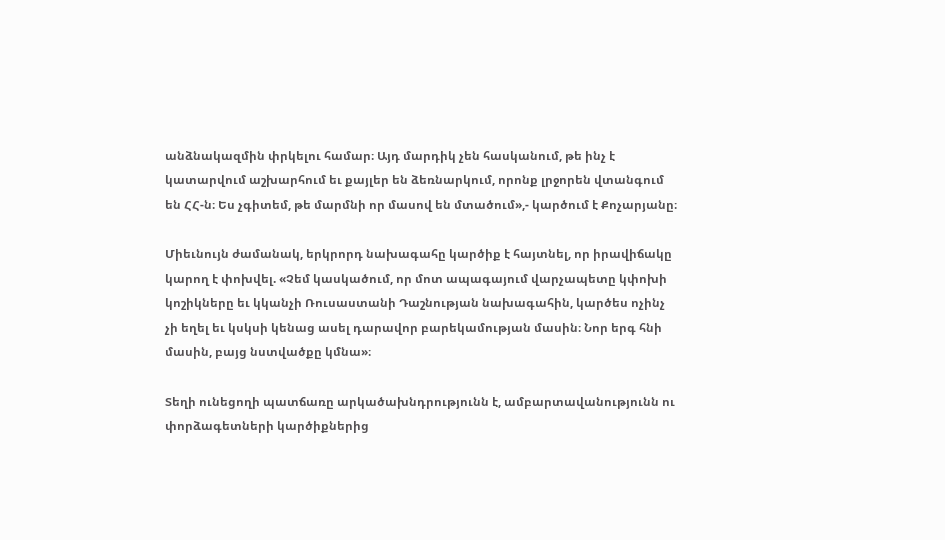անձնակազմին փրկելու համար։ Այդ մարդիկ չեն հասկանում, թե ինչ է կատարվում աշխարհում եւ քայլեր են ձեռնարկում, որոնք լրջորեն վտանգում են ՀՀ-ն։ Ես չգիտեմ, թե մարմնի որ մասով են մտածում»,- կարծում է Քոչարյանը։

Միեւնույն ժամանակ, երկրորդ նախագահը կարծիք է հայտնել, որ իրավիճակը կարող է փոխվել. «Չեմ կասկածում, որ մոտ ապագայում վարչապետը կփոխի կոշիկները եւ կկանչի Ռուսաստանի Դաշնության նախագահին, կարծես ոչինչ չի եղել եւ կսկսի կենաց ասել դարավոր բարեկամության մասին։ Նոր երգ հնի մասին, բայց նստվածքը կմնա»։

Տեղի ունեցողի պատճառը արկածախնդրությունն է, ամբարտավանությունն ու փորձագետների կարծիքներից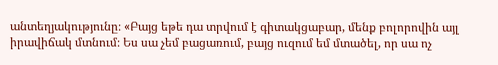անտեղյակությունը։ «Բայց եթե դա տրվում է գիտակցաբար, մենք բոլորովին այլ իրավիճակ մտնում։ Ես սա չեմ բացառում, բայց ուզում եմ մտածել, որ սա ոչ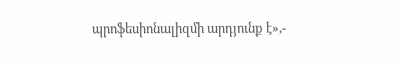պրոֆեսիոնալիզմի արդյունք է»,-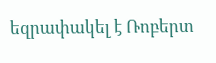եզրափակել է Ռոբերտ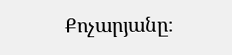Քոչարյանը։